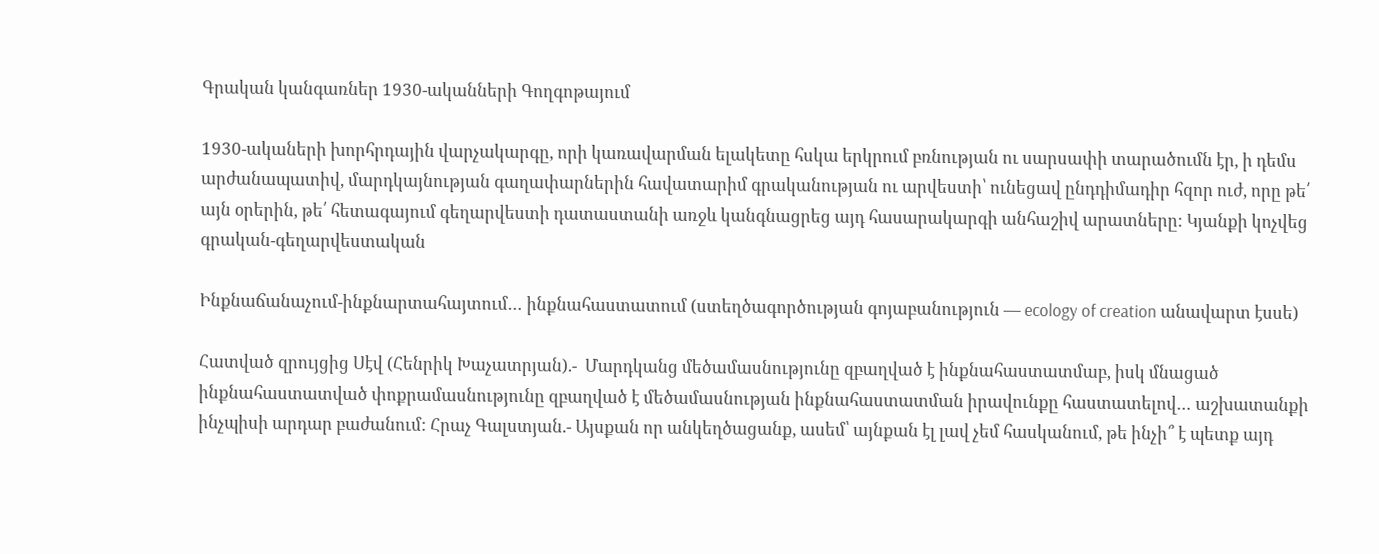Գրական կանգառներ 1930-ականների Գողգոթայում

1930-ակաների խորհրդային վարչակարգը, որի կառավարման ելակետը հսկա երկրում բռնության ու սարսափի տարածումն էր, ի դեմս արժանապատիվ, մարդկայնության գաղափարներին հավատարիմ գրականության ու արվեստի՝ ունեցավ ընդդիմադիր հզոր ուժ, որը թե՛ այն օրերին, թե՛ հետագայում գեղարվեստի դատաստանի առջև կանգնացրեց այդ հասարակարգի անհաշիվ արատները: Կյանքի կոչվեց գրական-գեղարվեստական

Ինքնաճանաչում-ինքնարտահայտում… ինքնահաստատում (ստեղծագործության գոյաբանություն — ecology of creation անավարտ էսսե)

Հատված զրույցից Սէվ (Հենրիկ Խաչատրյան).-  Մարդկանց մեծամասնությունը զբաղված է ինքնահաստատմաբ, իսկ մնացած ինքնահաստատված փոքրամասնությունը զբաղված է մեծամասնության ինքնահաստատման իրավունքը հաստատելով… աշխատանքի ինչպիսի արդար բաժանում: Հրաչ Գալստյան.- Այսքան որ անկեղծացանք, ասեմ՝ այնքան էլ լավ չեմ հասկանում, թե ինչի՞ է պետք այդ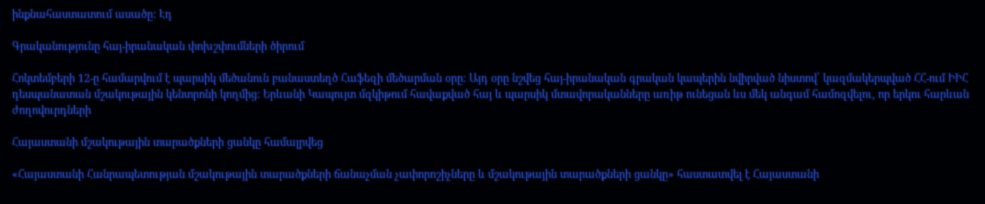ինքնահաստատում ասածը: Էդ

Գրականությունը հայ-իրանական փոխշփումների ծիրում

Հոկտեմբերի 12-ը համարվում է պարսիկ մեծանուն բանաստեղծ Հաֆեզի մեծարման օրը: Այդ օրը նշվեց հայ-իրանական գրական կապերին նվիրված նիստով՝ կազմակերպված ՀՀ-ում ԻԻՀ դեսպանատան մշակութային կենտրոնի կողմից: Երևանի Կապույտ մզկիթում հավաքված հայ և պարսիկ մտավորականները առիթ ունեցան ևս մեկ անգամ համոզվելու, որ երկու հարևան ժողովուրդների

Հայաստանի մշակութային տարածքների ցանկը համալրվեց

«Հայաստանի Հանրապետության մշակութային տարածքների ճանաչման չափորոշիչները և մշակութային տարածքների ցանկը» հաստատվել է Հայաստանի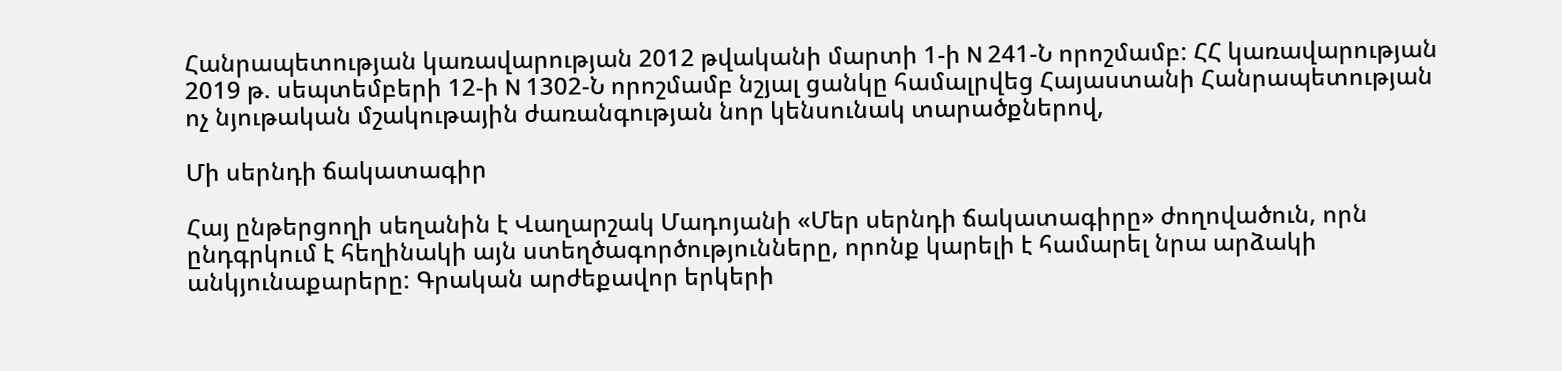Հանրապետության կառավարության 2012 թվականի մարտի 1-ի N 241-Ն որոշմամբ: ՀՀ կառավարության 2019 թ. սեպտեմբերի 12-ի N 1302-Ն որոշմամբ նշյալ ցանկը համալրվեց Հայաստանի Հանրապետության ոչ նյութական մշակութային ժառանգության նոր կենսունակ տարածքներով,

Մի սերնդի ճակատագիր

Հայ ընթերցողի սեղանին է Վաղարշակ Մադոյանի «Մեր սերնդի ճակատագիրը» ժողովածուն, որն ընդգրկում է հեղինակի այն ստեղծագործությունները, որոնք կարելի է համարել նրա արձակի անկյունաքարերը: Գրական արժեքավոր երկերի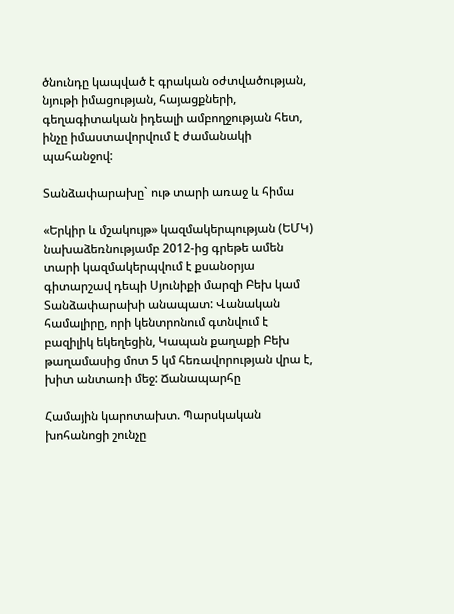ծնունդը կապված է գրական օժտվածության, նյութի իմացության, հայացքների, գեղագիտական իդեալի ամբողջության հետ, ինչը իմաստավորվում է ժամանակի պահանջով:

Տանձափարախը` ութ տարի առաջ և հիմա

«Երկիր և մշակույթ» կազմակերպության (ԵՄԿ) նախաձեռնությամբ 2012-ից գրեթե ամեն տարի կազմակերպվում է քսանօրյա գիտարշավ դեպի Սյունիքի մարզի Բեխ կամ Տանձափարախի անապատ: Վանական համալիրը, որի կենտրոնում գտնվում է բազիլիկ եկեղեցին, Կապան քաղաքի Բեխ թաղամասից մոտ 5 կմ հեռավորության վրա է, խիտ անտառի մեջ: Ճանապարհը

Համային կարոտախտ. Պարսկական խոհանոցի շունչը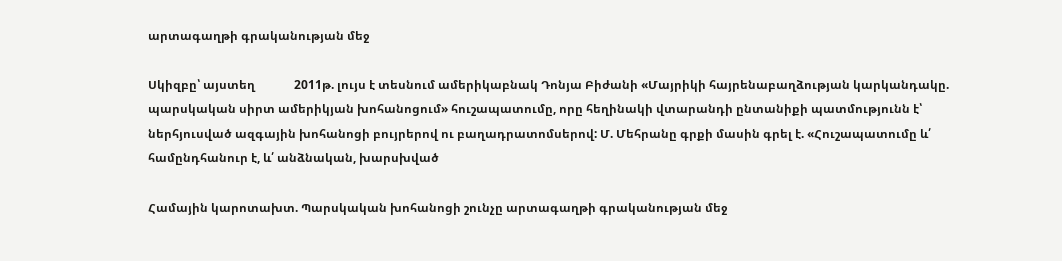արտագաղթի գրականության մեջ

Սկիզբը՝ այստեղ             2011թ. լույս է տեսնում ամերիկաբնակ Դոնյա Բիժանի «Մայրիկի հայրենաբաղձության կարկանդակը. պարսկական սիրտ ամերիկյան խոհանոցում» հուշապատումը, որը հեղինակի վտարանդի ընտանիքի պատմությունն է՝ ներհյուսված ազգային խոհանոցի բույրերով ու բաղադրատոմսերով: Մ. Մեհրանը գրքի մասին գրել է. «Հուշապատումը և՛ համընդհանուր է, և՛ անձնական, խարսխված

Համային կարոտախտ. Պարսկական խոհանոցի շունչը արտագաղթի գրականության մեջ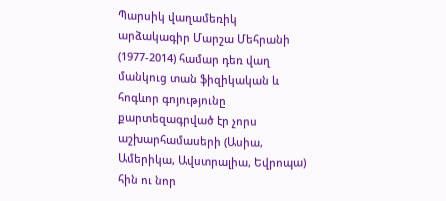Պարսիկ վաղամեռիկ արձակագիր Մարշա Մեհրանի (1977-2014) համար դեռ վաղ մանկուց տան ֆիզիկական և հոգևոր գոյությունը քարտեզագրված էր չորս աշխարհամասերի (Ասիա, Ամերիկա, Ավստրալիա, Եվրոպա) հին ու նոր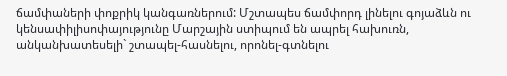ճամփաների փոքրիկ կանգառներում: Մշտապես ճամփորդ լինելու գոյաձևն ու կենսափիլիսոփայությունը Մարշային ստիպում են ապրել հախուռն, անկանխատեսելի` շտապել-հասնելու, որոնել-գտնելու